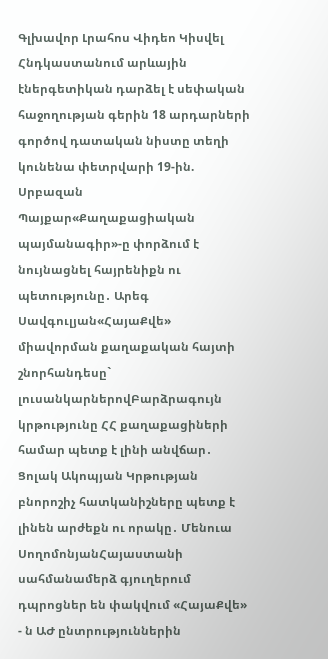Գլխավոր Լրահոս Վիդեո Կիսվել
Հնդկաստանում արևային էներգետիկան դարձել է սեփական հաջողության գերին 18 արդարների գործով դատական նիստը տեղի կունենա փետրվարի 19-ին. Սրբազան Պայքար«Քաղաքացիական պայմանագիր»-ը փորձում է նույնացնել հայրենիքն ու պետությունը․ Արեգ Սավգուլյան«ՀայաՔվե» միավորման քաղաքական հայտի շնորհանդեսը` լուսանկարներովԲարձրագույն կրթությունը ՀՀ քաղաքացիների համար պետք է լինի անվճար․ Ցոլակ Ակոպյան Կրթության բնորոշիչ հատկանիշները պետք է լինեն արժեքն ու որակը․ Մենուա ՍողոմոնյանՀայաստանի սահմանամերձ գյուղերում դպրոցներ են փակվում «ՀայաՔվե» - ն ԱԺ ընտրություններին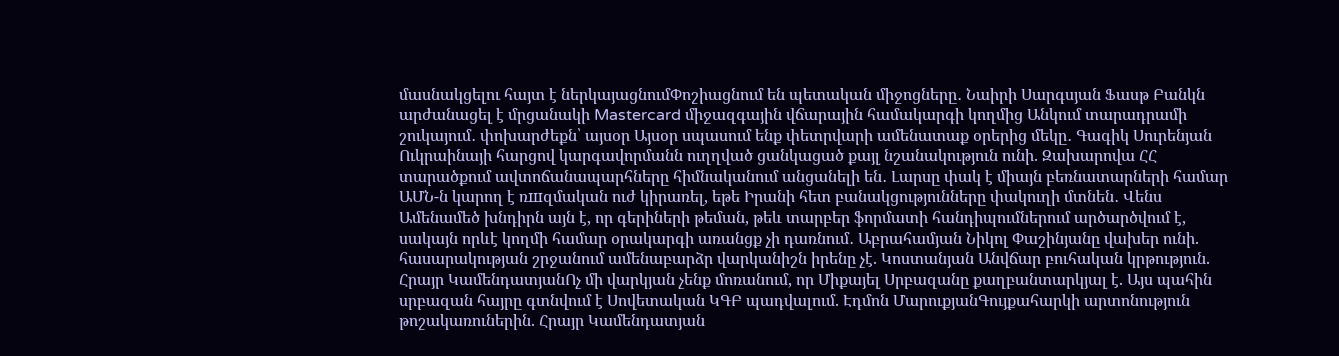մասնակցելու հայտ է ներկայացնումՓոշիացնում են պետական միջոցները․ Նաիրի Սարգսյան Ֆասթ Բանկն արժանացել է մրցանակի Mastercard միջազգային վճարային համակարգի կողմից Անկում տարադրամի շուկայում․ փոխարժեքն՝ այսօր Այսօր սպասում ենք փետրվարի ամենատաք օրերից մեկը․ Գագիկ Սուրենյան Ուկրաինայի հարցով կարգավորմանն ուղղված ցանկացած քայլ նշանակություն ունի. Զախարովա ՀՀ տարածքում ավտոճանապարհները հիմնականում անցանելի են․ Լարսը փակ է միայն բեռնատարների համար ԱՄՆ-ն կարող է ռшզմական ուժ կիրառել, եթե Իրանի հետ բանակցությունները փակուղի մտնեն․ Վենս Ամենամեծ խնդիրն այն է, որ գերիների թեման, թեև տարբեր ֆորմատի հանդիպումներում արծարծվում է, սակայն որևէ կողմի համար օրակարգի առանցք չի դառնում․ Աբրահամյան Նիկոլ Փաշինյանը վախեր ունի. հասարակության շրջանում ամենաբարձր վարկանիշն իրենը չէ. Կոստանյան Անվճար բուհական կրթություն. Հրայր ԿամենդատյանՈչ մի վարկյան չենք մոռանում, որ Միքայել Սրբազանը քաղբանտարկյալ է. Այս պահին սրբազան հայրը գտնվում է Սովետական ԿԳԲ պադվալում. Էդմոն ՄարուքյանԳույքահարկի արտոնություն թոշակառուներին. Հրայր Կամենդատյան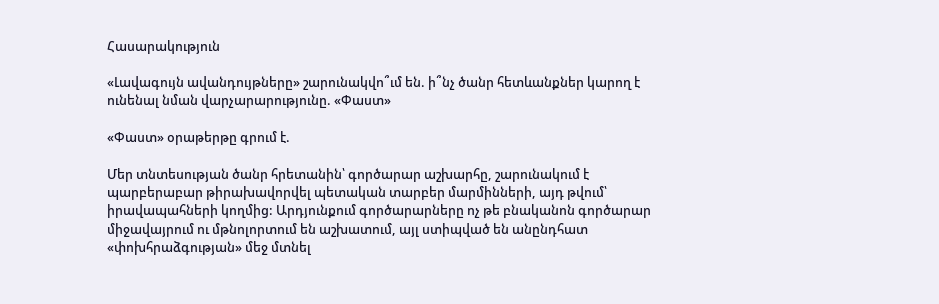Հասարակություն

«Լավագույն ավանդույթները» շարունակվո՞ւմ են. ի՞նչ ծանր հետևանքներ կարող է ունենալ նման վարչարարությունը. «Փաստ»

«Փաստ» օրաթերթը գրում է.

Մեր տնտեսության ծանր հրետանին՝ գործարար աշխարհը, շարունակում է պարբերաբար թիրախավորվել պետական տարբեր մարմինների, այդ թվում՝ իրավապահների կողմից: Արդյունքում գործարարները ոչ թե բնականոն գործարար միջավայրում ու մթնոլորտում են աշխատում, այլ ստիպված են անընդհատ «փոխհրաձգության» մեջ մտնել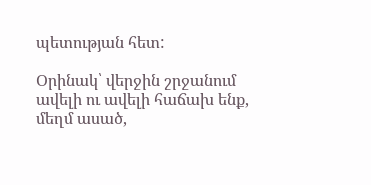պետության հետ:

Օրինակ՝ վերջին շրջանում ավելի ու ավելի հաճախ ենք, մեղմ ասած,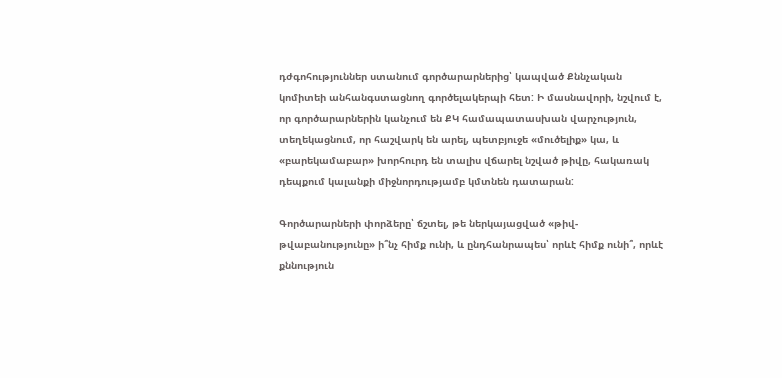դժգոհություններ ստանում գործարարներից՝ կապված Քննչական կոմիտեի անհանգստացնող գործելակերպի հետ: Ի մասնավորի, նշվում է, որ գործարարներին կանչում են ՔԿ համապատասխան վարչություն, տեղեկացնում, որ հաշվարկ են արել, պետբյուջե «մուծելիք» կա, և «բարեկամաբար» խորհուրդ են տալիս վճարել նշված թիվը, հակառակ դեպքում կալանքի միջնորդությամբ կմտնեն դատարան:

Գործարարների փորձերը՝ ճշտել, թե ներկայացված «թիվ-թվաբանությունը» ի՞նչ հիմք ունի, և ընդհանրապես՝ որևէ հիմք ունի՞, որևէ քննություն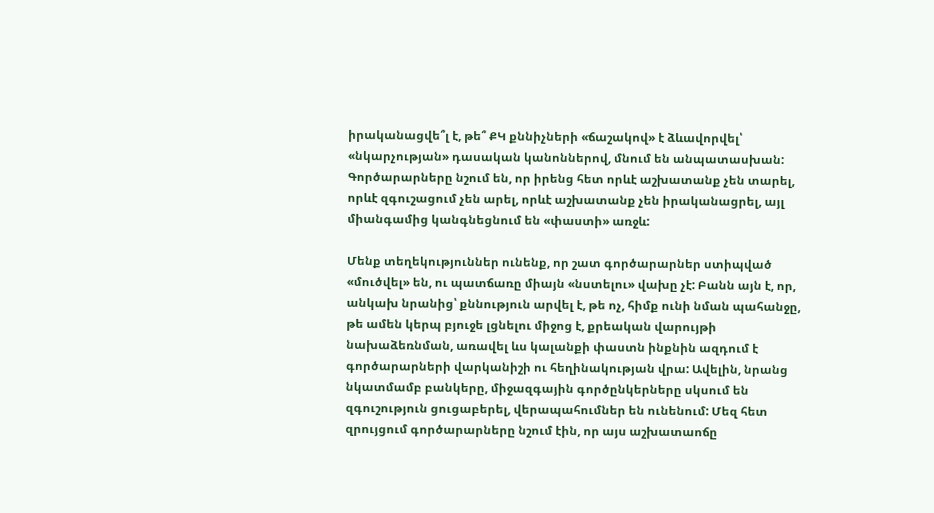իրականացվե՞լ է, թե՞ ՔԿ քննիչների «ճաշակով» է ձևավորվել՝ «նկարչության» դասական կանոններով, մնում են անպատասխան: Գործարարները նշում են, որ իրենց հետ որևէ աշխատանք չեն տարել, որևէ զգուշացում չեն արել, որևէ աշխատանք չեն իրականացրել, այլ միանգամից կանգնեցնում են «փաստի» առջև:

Մենք տեղեկություններ ունենք, որ շատ գործարարներ ստիպված «մուծվել» են, ու պատճառը միայն «նստելու» վախը չէ: Բանն այն է, որ, անկախ նրանից՝ քննություն արվել է, թե ոչ, հիմք ունի նման պահանջը, թե ամեն կերպ բյուջե լցնելու միջոց է, քրեական վարույթի նախաձեռնման, առավել ևս կալանքի փաստն ինքնին ազդում է գործարարների վարկանիշի ու հեղինակության վրա: Ավելին, նրանց նկատմամբ բանկերը, միջազգային գործընկերները սկսում են զգուշություն ցուցաբերել, վերապահումներ են ունենում: Մեզ հետ զրույցում գործարարները նշում էին, որ այս աշխատաոճը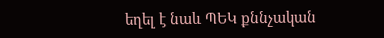եղել է նաև ՊԵԿ քննչական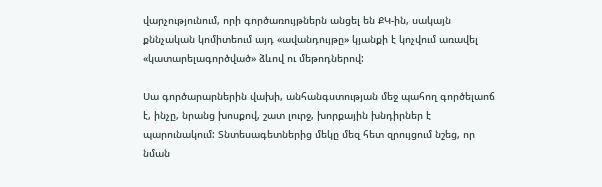վարչությունում, որի գործառույթներն անցել են ՔԿ-ին, սակայն քննչական կոմիտեում այդ «ավանդույթը» կյանքի է կոչվում առավել «կատարելագործված» ձևով ու մեթոդներով:

Սա գործարարներին վախի, անհանգստության մեջ պահող գործելաոճ է, ինչը, նրանց խոսքով, շատ լուրջ, խորքային խնդիրներ է պարունակում: Տնտեսագետներից մեկը մեզ հետ զրույցում նշեց, որ նման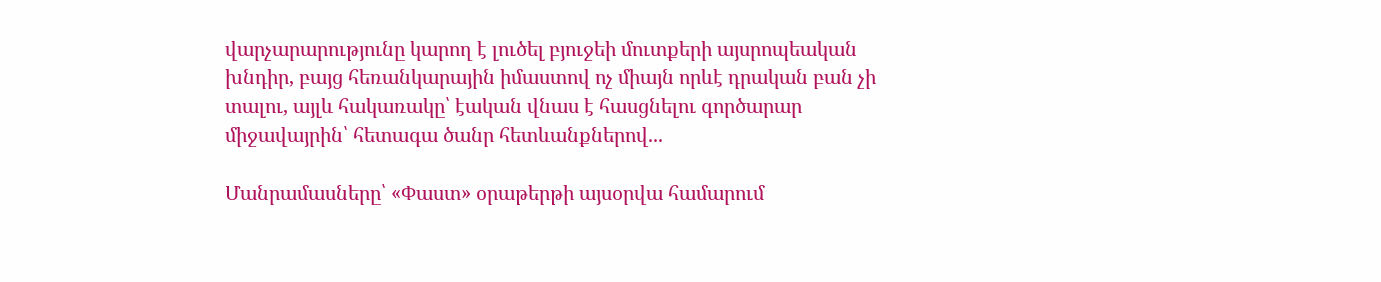վարչարարությունը կարող է լուծել բյուջեի մուտքերի այսրոպեական խնդիր, բայց հեռանկարային իմաստով ոչ միայն որևէ դրական բան չի տալու, այլև հակառակը՝ էական վնաս է հասցնելու գործարար միջավայրին՝ հետագա ծանր հետևանքներով...

Մանրամասները՝ «Փաստ» օրաթերթի այսօրվա համարում